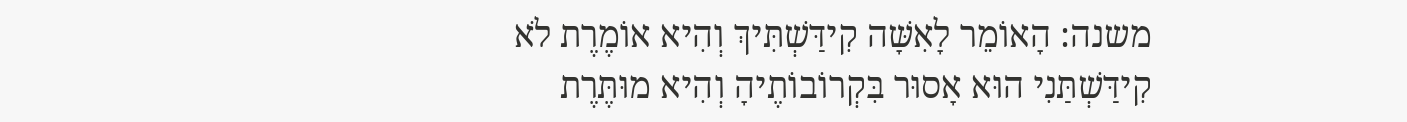משנה: הָאוֹמֵר לָאִשָּׁה קִידַּשְׁתִּיךְ וְהִיא אוֹמֶרֶת לֹא קִידַּשְׁתַּנִי הוּא אָסוּר בִּקְרוֹבוֹתֶיהָ וְהִיא מוּתֶּרֶת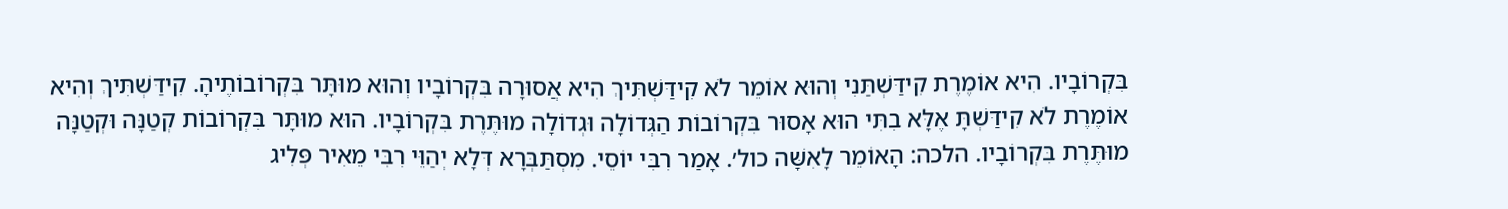בִּקְרוֹבָיו. הִיא אוֹמֶרֶת קִידַּשְׁתַּנִי וְהוּא אוֹמֵר לֹא קִידַּשְׁתִּיךְ הִיא אֲסוּרָה בִּקְרוֹבָיו וְהוּא מוּתָּר בִּקְרוֹבוֹתֶיהָ. קִידַּשְׁתִּיךְ וְהִיא אוֹמֶרֶת לֹא קִידַּשְׁתָּ אֶלָּא בִתִּי הוּא אָסוּר בִּקְרוֹבוֹת הַגְּדוֹלָה וּגְדוֹלָה מוּתֶּרֶת בִּקְרוֹבָיו. הוּא מוּתָּר בִּקְרוֹבוֹת קְטַנָּה וּקְטַנָּה מוּתֶּרֶת בִּקְרוֹבָיו. הלכה: הָאוֹמֵר לָאִשָּׁה כול׳. אָמַר רִבִּי יוֹסֵי. מִסְתַּבְּרָא דְּלָא יְהַוֵּי רִבִּי מֵאִיר פְּלִיג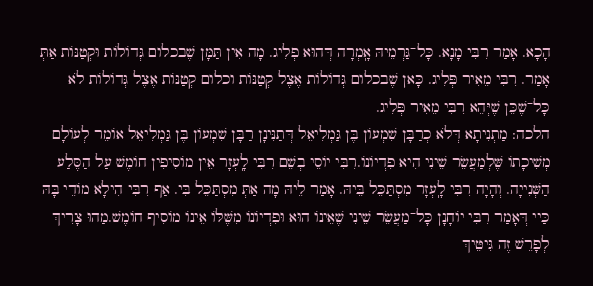הָכָא. אָמַר רִבִּי מָנָא. כָּל־גַּרְמֵיהּ אָֽמְרָה דְּהוּא פְלִיג. מָה אִין תַּמָּן שֶׁבכלום גְּדוֹלוֹת וּקְטַנּוֹת אַתְּ אָמַר. רִבִּי מֵאִיר פְּלִיג. כָּאן שֶׁבכלום גְּדוֹלוֹת אֶצֶל קְטַנּוֹת וכלום קְטַנּוֹת אֶצֶל גְּדוֹלוֹת לֹא כָּל־שֶׁכֵּן שֶׁיְּהֵא רִבִּי מֵאִיר פְּלִיג.
הלכה: מַתְנִיתָא דְּלֹא כְרַבָּן שִׁמְעוֹן בֶּן גַּמְלִיאֵל דְּתַנִּינָן רַבָּן שִׁמְעוֹן בֶּן גַּמְלִיאֵל אוֹמֵר לְעוֹלָם מְשִׁיכָתוֹ שֶּׁלְמַעֲשֵׂר שֵׁינִי הִיא פִדְיוֹנוֹ.רִבִּי יוֹסֵי בְשֵׁם רִבִּי לָֽעְזָר אֵין מוֹסִיפִין חוֹמֶשׁ עַל הַסֶּלַע הַשְּׁנִייָה. וְהָיָה רִבִּי לָֽעְזָר מִסְתַּכֵּל בֵּיהּ. אָמַר לֵיהּ מָה אַתְּ מִסְתַּכֵּל בִּי. אַף רִבִּי הִילָא מוֹדֵי בָּהּ כַּיי דְּאָמַר רִבִּי יוֹחָנָן כָּל־מַעֲשֵׂר שֵׁינִי שֶׁאֵינוֹ הוּא וּפִדְיוֹנוֹ מִשֶּׁלּוֹ אֵינוֹ מוֹסִיף חוֹמֶשׁ.מַהוּ צָרִיךְ לְפָרֵשׁ זֶה גִּיטֵּיךְ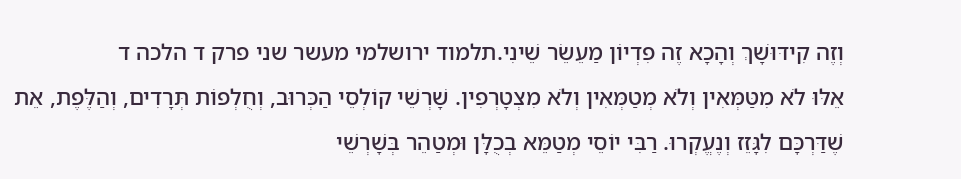וְזֶה קִידּוּשָׁךְ וְהָכָא זֶה פִדְיוֹן מַעֵשֵׂר שֵׁינִי.תלמוד ירושלמי מעשר שני פרק ד הלכה ד
אֵלּוּ לֹא מִטַּמְּאִין וְלֹא מְטַמְּאִין וְלֹא מִצְטָרְפִין. שָׁרְשֵׁי קוֹלְסֵי הַכְּרוּב, וְחֻלְפוֹת תְּרָדִים, וְהַלֶּפֶת, אֵת שֶׁדַּרְכָּם לִגָּזֵז וְנֶעֱקְרוּ. רַבִּי יוֹסֵי מְטַמֵּא בְכֻלָּן וּמְטַהֵר בְּשָׁרְשֵׁי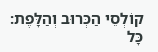קוֹלְסֵי הַכְּרוּב וְהַלָּפֶת:
כָּל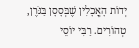יְדוֹת הָאֳכָלִין שֶׁבְּסָסָן בַּגֹּרֶן, טְהוֹרִים. רַבִּי יוֹסֵי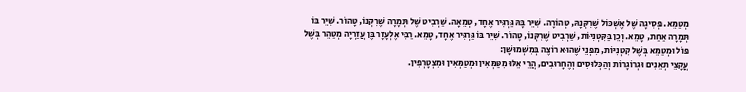מְטַמֵּא. פְּסִיגָה שֶׁל אֶשְׁכּוֹל שֶׁרִקְּנָהּ, טְהוֹרָה. שִׁיֵּר בָּהּ גַּרְגִּיר אֶחָד, טְמֵאָה. שַׁרְבִיט שֶׁל תְּמָרָה שֶׁרִקְּנוֹ, טָהוֹר. שִׁיֵּר בּוֹ תְּמָרָה אַחַת, טָמֵא. וְכֵן בַּקִּטְנִיּוֹת, שַׁרְבִיט שֶׁרִקְּנוֹ, טָהוֹר. שִׁיֵּר בּוֹ גַּרְגִּיר אֶחָד, טָמֵא. רַבִּי אֶלְעָזָר בֶּן עֲזַרְיָה מְטַהֵר בְּשֶׁל פּוֹל וּמְטַמֵּא בְּשֶׁל קִטְנִיּוֹת, מִפְּנֵי שֶׁהוּא רוֹצֶה בְּמִשְׁמוּשָׁן:
עֳקָצֵי תְאֵנִים וּגְרוֹגָרוֹת וְהַכְּלוּסִים וְהֶחָרוּבִים, הֲרֵי אֵלּוּ מִטַּמְּאִין וּמְטַמְּאִין וּמִצְטָרְפִין.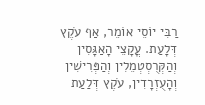רַבִּי יוֹסֵי אוֹמֵר, אַף עֹקֶץ דְּלָעַת. עֳקָצֵי הָאַגָּסִין וְהַקְּרֻסְטְמֵלִין וְהַפְּרִישִׁין וְהָעֻזְרָדִין, עֹקֶץ דְּלַעַת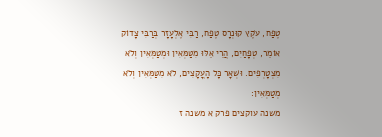טֶפַח, עֹקֶץ קוּנְרָס טֶפַח, רַבִּי אֶלְעָזָר בְּרַבִּי צָדוֹק אוֹמֵר, טְפָחַיִם, הֲרֵי אֵלּוּ מִטַּמְּאִין וּמְטַמְּאִין וְלֹא מִצְטָרְפִים. וּשְׁאָר כָּל הָעֳקָצִים, לֹא מִטַּמְּאִין וְלֹא מְטַמְּאִין:
משנה עוקצים פרק א משנה ז